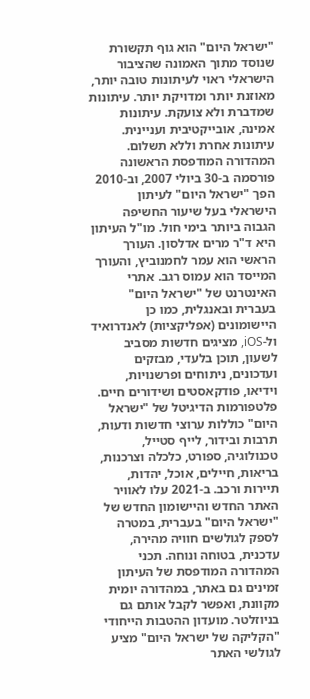"ישראל היום" הוא גוף תקשורת שנוסד מתוך האמונה שהציבור הישראלי ראוי לעיתונות טובה יותר, מאוזנת יותר ומדויקת יותר. עיתונות שמדברת ולא צועקת. עיתונות אמינה, אובייקטיבית ועניינית. עיתונות אחרת וללא תשלום. המהדורה המודפסת הראשונה פורסמה ב-30 ביולי 2007, וב-2010 הפך "ישראל היום" לעיתון הישראלי בעל שיעור החשיפה הגבוה ביותר בימי חול. מו"ל העיתון היא ד"ר מרים אדלסון. העורך הראשי הוא עמר לחמנוביץ, והעורך המייסד הוא עמוס רגב. אתרי האינטרנט של "ישראל היום" בעברית ובאנגלית, כמו כן היישומונים (אפליקציות) לאנדרואיד ול-iOS, מציגים חדשות מסביב לשעון, תוכן בלעדי, מבזקים ועדכונים, ניתוחים ופרשנויות, וידיאו, פודקאסטים ושידורים חיים. פלטפורמות הדיגיטל של "ישראל היום" כוללות ערוצי חדשות ודעות, תרבות ובידור, לייף סטייל, טכנולוגיה, ספורט, כלכלה וצרכנות, בריאות, חיילים, אוכל, יהדות, תיירות ורכב. ב-2021 עלו לאוויר האתר החדש והיישומון החדש של "ישראל היום" בעברית, במטרה לספק לגולשים חוויה מהירה, עדכנית, בטוחה ונוחה. תכני המהדורה המודפסת של העיתון זמינים גם באתר, במהדורה יומית מקוונת, ואפשר לקבל אותם גם בניוזלטר. מועדון ההטבות הייחודי "הקליקה של ישראל היום" מציע לגולשי האתר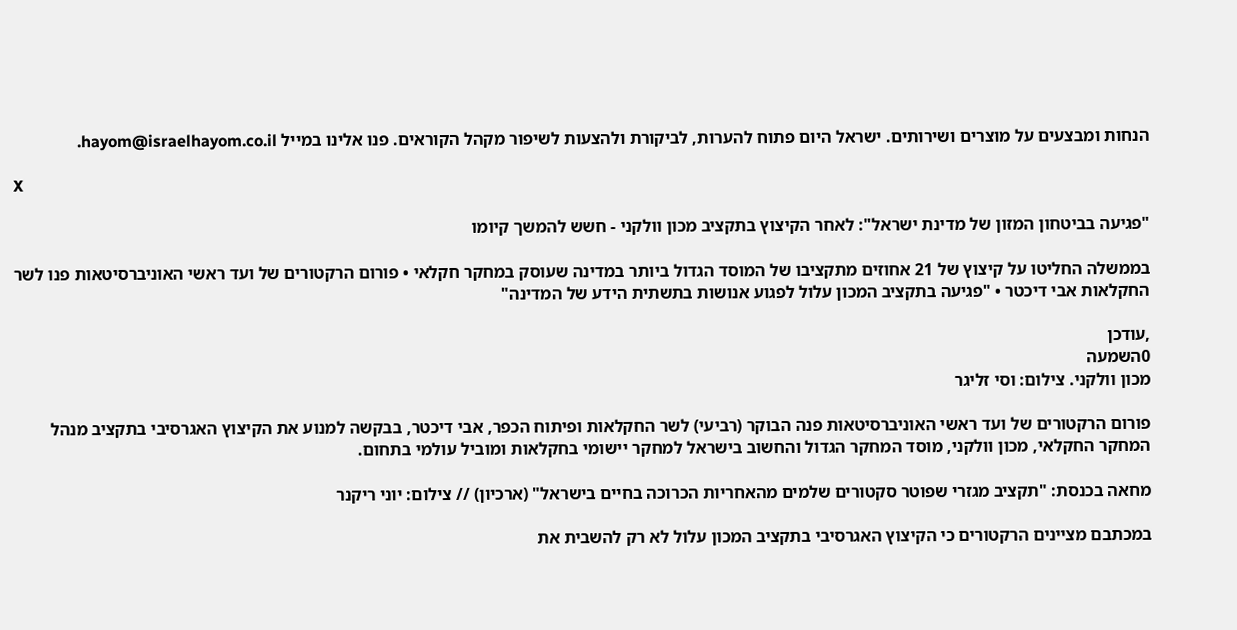הנחות ומבצעים על מוצרים ושירותים. ישראל היום פתוח להערות, לביקורת ולהצעות לשיפור מקהל הקוראים. פנו אלינו במייל hayom@israelhayom.co.il.

X

"פגיעה בביטחון המזון של מדינת ישראל": לאחר הקיצוץ בתקציב מכון וולקני - חשש להמשך קיומו

בממשלה החליטו על קיצוץ של 21 אחוזים מתקציבו של המוסד הגדול ביותר במדינה שעוסק במחקר חקלאי • פורום הרקטורים של ועד ראשי האוניברסיטאות פנו לשר החקלאות אבי דיכטר • "פגיעה בתקציב המכון עלול לפגוע אנושות בתשתית הידע של המדינה"

,עודכן
0השמעה
מכון וולקני. צילום: וסי זליגר

פורום הרקטורים של ועד ראשי האוניברסיטאות פנה הבוקר (רביעי) לשר החקלאות ופיתוח הכפר, אבי דיכטר, בבקשה למנוע את הקיצוץ האגרסיבי בתקציב מנהל המחקר החקלאי, מכון וולקני, מוסד המחקר הגדול והחשוב בישראל למחקר יישומי בחקלאות ומוביל עולמי בתחום.

מחאה בכנסת: "תקציב מגזרי שפוטר סקטורים שלמים מהאחריות הכרוכה בחיים בישראל" (ארכיון) // צילום: יוני ריקנר

במכתבם מציינים הרקטורים כי הקיצוץ האגרסיבי בתקציב המכון עלול לא רק להשבית את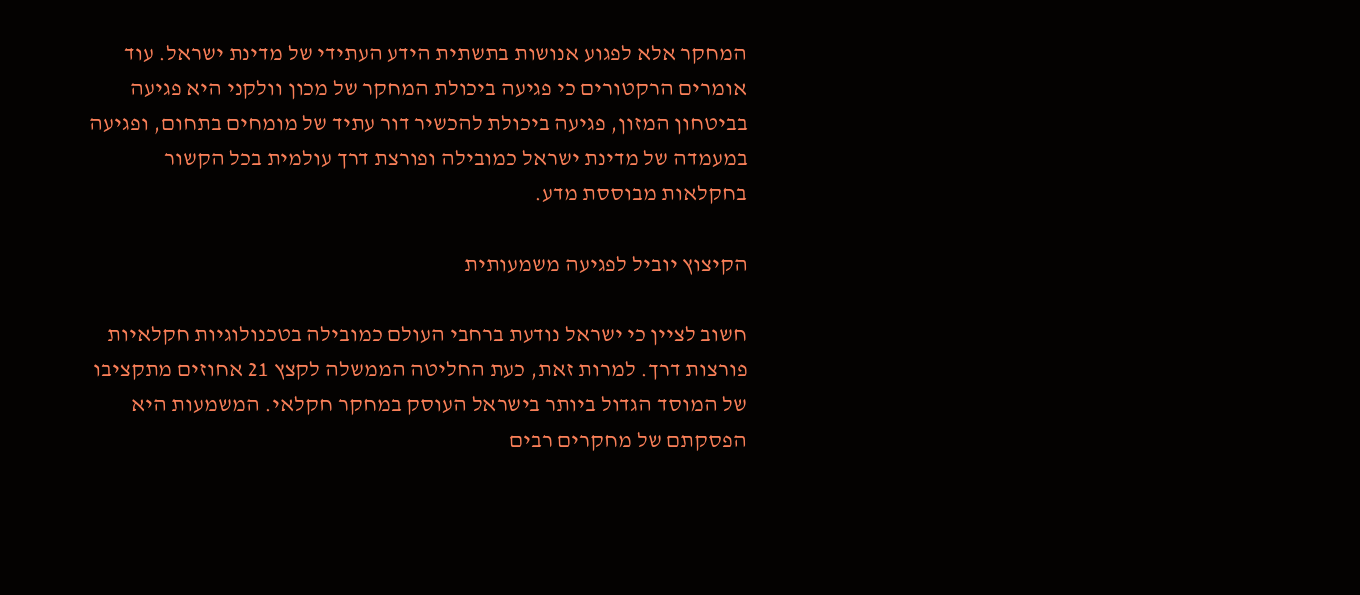המחקר אלא לפגוע אנושות בתשתית הידע העתידי של מדינת ישראל. עוד אומרים הרקטורים כי פגיעה ביכולת המחקר של מכון וולקני היא פגיעה בביטחון המזון, פגיעה ביכולת להכשיר דור עתיד של מומחים בתחום, ופגיעה במעמדה של מדינת ישראל כמובילה ופורצת דרך עולמית בכל הקשור בחקלאות מבוססת מדע.

הקיצוץ יוביל לפגיעה משמעותית

חשוב לציין כי ישראל נודעת ברחבי העולם כמובילה בטכנולוגיות חקלאיות פורצות דרך. למרות זאת, כעת החליטה הממשלה לקצץ 21 אחוזים מתקציבו של המוסד הגדול ביותר בישראל העוסק במחקר חקלאי. המשמעות היא הפסקתם של מחקרים רבים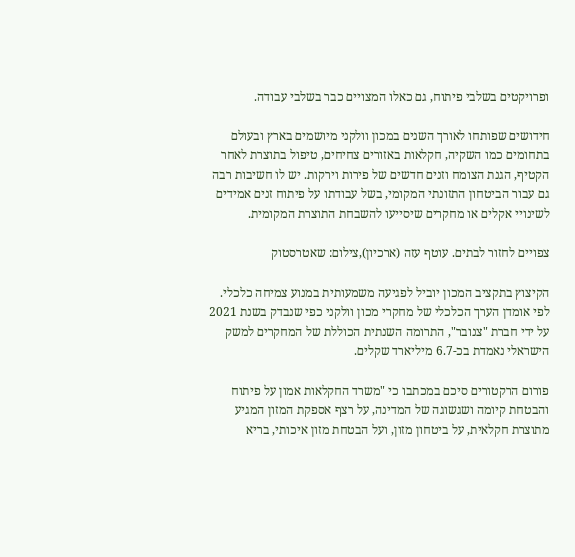ופרויקטים בשלבי פיתוח, גם כאלו המצויים כבר בשלבי עבודה.

חידושים שפותחו לאורך השנים במכון וולקני מיושמים בארץ ובעולם בתחומים כמו השקיה, חקלאות באזורים צחיחים, טיפול בתוצרת לאחר הקטיף, הגנת הצומח וזנים חדשים של פירות וירקות. יש לו חשיבות רבה גם עבור הביטחון התזונתי המקומי, בשל עבודתו על פיתוח זנים אמידים לשינויי אקלים או מחקרים שיסייעו להשבחת התוצרת המקומית.

צפויים לחזור לבתים. עוטף עזה (ארכיון),צילום: שאטרסטוק

הקיצוץ בתקציב המכון יוביל לפגיעה משמעותית במנוע צמיחה כלכלי. לפי אומדן הערך הכלכלי של מחקרי מכון וולקני כפי שנבדק בשנת 2021 על ידי חברת "צנובר", התרומה השנתית הכוללת של המחקרים למשק הישראלי נאמדת בכ-6.7 מיליארד שקלים.

פורום הרקטורים סיכם במכתבו כי "משרד החקלאות אמון על פיתוח והבטחת קיומה ושגשוגה של המדינה, על רצף אספקת המזון המגיע מתוצרת חקלאית, על ביטחון מזון, ועל הבטחת מזון איכותי, בריא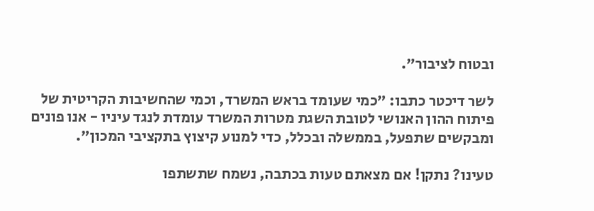ובטוח לציבור".

לשר דיכטר כתבו: "כמי שעומד בראש המשרד, וכמי שהחשיבות הקריטית של פיתוח ההון האנושי לטובת השגת מטרות המשרד עומדת לנגד עיניו - אנו פונים ומבקשים שתפעל, בממשלה ובכלל, כדי למנוע קיצוץ בתקציבי המכון".

טעינו? נתקן! אם מצאתם טעות בכתבה, נשמח שתשתפו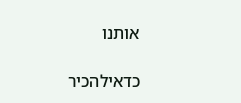אותנו

כדאילהכיר